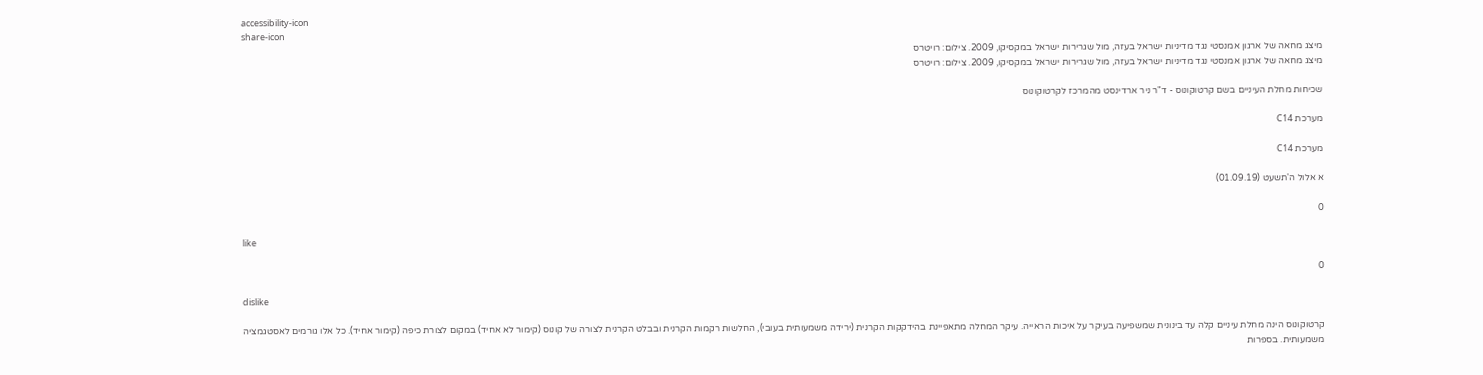accessibility-icon
share-icon
מיצג מחאה של ארגון אמנסטי נגד מדיניות ישראל בעזה, מול שגרירות ישראל במקסיקו, 2009. צילום: רויטרס
מיצג מחאה של ארגון אמנסטי נגד מדיניות ישראל בעזה, מול שגרירות ישראל במקסיקו, 2009. צילום: רויטרס

שכיחות מחלת העיניים בשם קרטוקונוס - ד"ר ניר ארדינסט מהמרכז לקרטוקונוס

מערכת C14

מערכת C14

א אלול ה'תשעט (01.09.19)

0

like

0

dislike

קרטוקונוס הינה מחלת עיניים קלה עד בינונית שמשפיעה בעיקר על איכות הראייה. עיקר המחלה מתאפיינת בהידקקות הקרנית (ירידה משמעותית בעובי), החלשות רקמות הקרנית ובבלט הקרנית לצורה של קונוס (קימור לא אחיד) במקום לצורת כיפה (קימור אחיד). כל אלו גורמים לאסטגמציה משמעותית. בספרות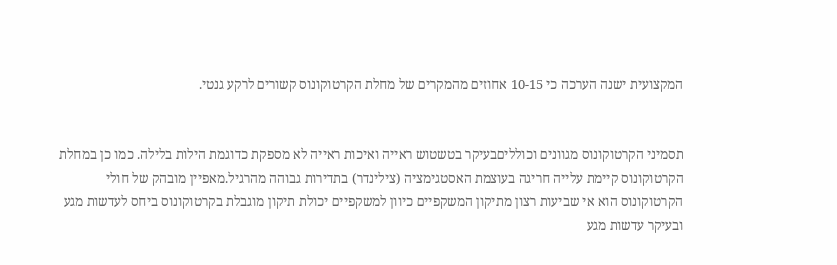המקצועית ישנה הערכה כי 10-15 אחוזים מהמקרים של מחלת הקרטוקונוס קשורים לרקע גנטי.


תסמיני הקרטוקונוס מגוונים וכולליםבעיקר בטשטוש ראייה ואיכות ראייה לא מספקת כדוגמת הילות בלילה. כמו כן במחלת הקרטוקונוס קיימת עלייה חריגה בעוצמת האסטגימציה (צילינדר) בתדירות גבוהה מהרגיל.מאפיין מובהק של חולי הקרטוקונוס הוא אי שביעות רצון מתיקון המשקפיים כיוון למשקפיים יכולת תיקון מוגבלת בקרטוקונוס ביחס לעדשות מגע ובעיקר עדשות מגע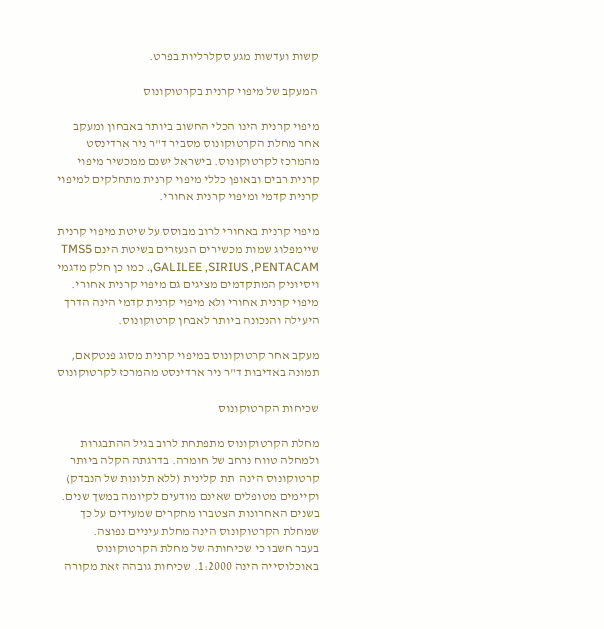קשות ועדשות מגע סקלרליות בפרט.

 המעקב של מיפוי קרנית בקרטוקונוס

מיפוי קרנית הינו הכלי החשוב ביותר באבחון ומעקב אחר מחלת הקרטוקונוס מסביר ד"ר ניר ארדינסט מהמרכז לקרטוקונוס. בישראל ישנם ממכשיר מיפוי קרנית רבים ובאופן כללי מיפוי קרנית מתחלקים למיפוי קרנית קדמי ומיפוי קרנית אחורי.

מיפוי קרנית באחורי לרוב מבוסס על שיטת מיפוי קרנית שיימפלוג שמות מכשירים הנעזרים בשיטת הינם TMS5 ,GALILEE ,SIRIUS ,PENTACAM. כמו כן חלק מדגמי ויסיוניק המתקדמים מציגים גם מיפוי קרנית אחורי. מיפוי קרנית אחורי ולא מיפוי קרנית קדמי הינה הדרך היעילה והנכונה ביותר לאבחן קרטוקונוס.

מעקב אחר קרטוקונוס במיפוי קרנית מסוג פנטקאם, תמונה באדיבות ד"ר ניר ארדינסט מהמרכז לקרטוקונוס

שכיחות הקרטוקונוס

מחלת הקרטוקונוס מתפתחת לרוב בגיל ההתבגרות ולמחלה טווח נרחב של חומרה. בדרגתה הקלה ביותר קרטוקונוס הינה  תת קלינית (ללא תלונות של הנבדק) וקיימים מטופלים שאינם מודעים לקיומה במשך שנים. בשנים האחרונות הצטברו מחקרים שמעידים על כך שמחלת הקרטוקונוס הינה מחלת עיניים נפוצה.
בעבר חשבו כי שכיחותה של מחלת הקרטוקונוס באוכלוסייה הינה 1:2000. שכיחות גובהה זאת מקורה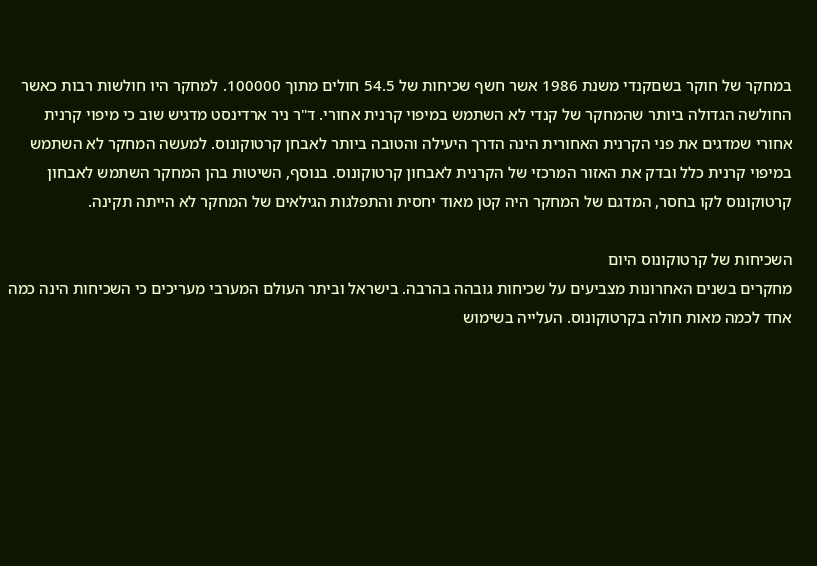במחקר של חוקר בשםקנדי משנת 1986 אשר חשף שכיחות של 54.5 חולים מתוך 100000. למחקר היו חולשות רבות כאשר החולשה הגדולה ביותר שהמחקר של קנדי לא השתמש במיפוי קרנית אחורי. ד"ר ניר ארדינסט מדגיש שוב כי מיפוי קרנית אחורי שמדגים את פני הקרנית האחורית הינה הדרך היעילה והטובה ביותר לאבחן קרטוקונוס. למעשה המחקר לא השתמש במיפוי קרנית כלל ובדק את האזור המרכזי של הקרנית לאבחון קרטוקונוס. בנוסף, השיטות בהן המחקר השתמש לאבחון קרטוקונוס לקו בחסר, המדגם של המחקר היה קטן מאוד יחסית והתפלגות הגילאים של המחקר לא הייתה תקינה.

השכיחות של קרטוקונוס היום
מחקרים בשנים האחרונות מצביעים על שכיחות גובהה בהרבה. בישראל וביתר העולם המערבי מעריכים כי השכיחות הינה כמה אחד לכמה מאות חולה בקרטוקונוס. העלייה בשימוש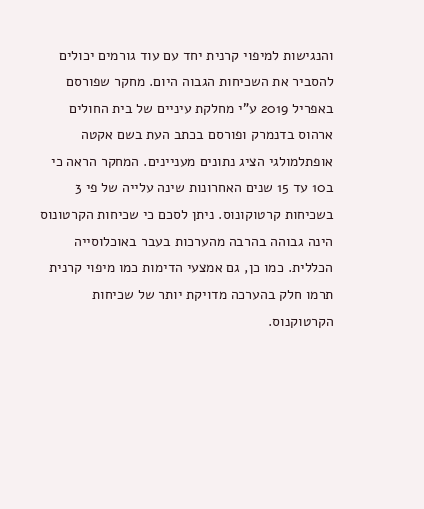והנגישות למיפוי קרנית יחד עם עוד גורמים יכולים להסביר את השכיחות הגבוה היום. מחקר שפורסם באפריל 2019 ע"י מחלקת עיניים של בית החולים ארהוס בדנמרק ופורסם בכתב העת בשם אקטה אופתלמולגי הציג נתונים מעניינים. המחקר הראה כי ב10 עד 15 שנים האחרונות שינה עלייה של פי 3 בשכיחות קרטוקונוס. ניתן לסכם כי שכיחות הקרטונוס הינה גבוהה בהרבה מהערכות בעבר באוכלוסייה הכללית. כמו כן, גם אמצעי הדימות כמו מיפוי קרנית תרמו חלק בהערכה מדויקת יותר של שכיחות הקרטוקנוס.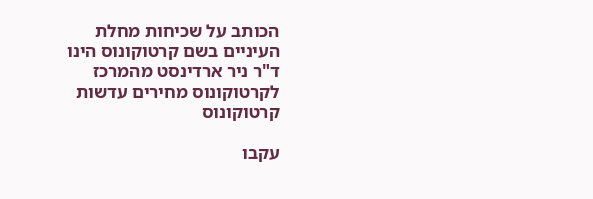הכותב על שכיחות מחלת העיניים בשם קרטוקונוס הינו ד"ר ניר ארדינסט מהמרכז לקרטוקונוס מחירים עדשות קרטוקונוס

עקבו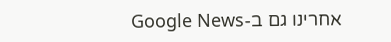אחרינו גם ב-Google News